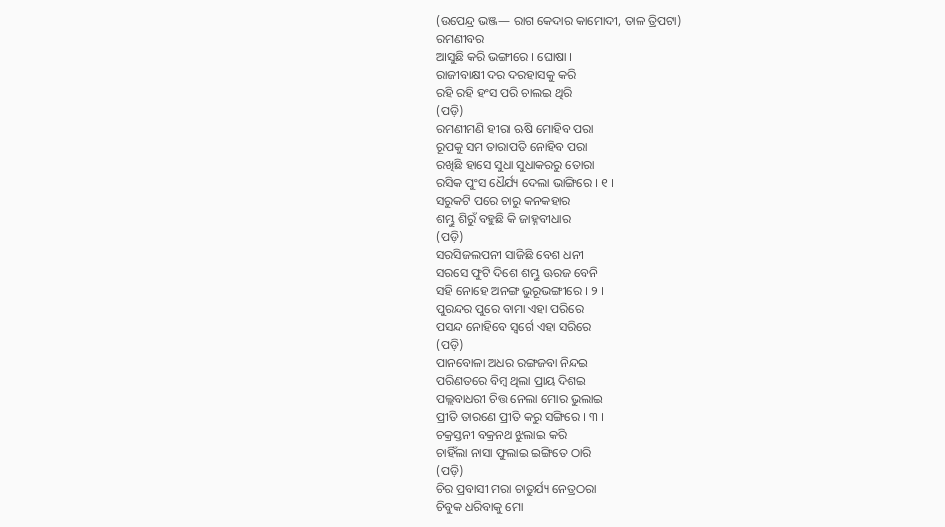(ଉପେନ୍ଦ୍ର ଭଞ୍ଜ— ରାଗ କେଦାର କାମୋଦୀ, ତାଳ ତ୍ରିପଟା)
ରମଣୀବର
ଆସୁଛି କରି ଭଙ୍ଗୀରେ । ଘୋଷା ।
ରାଜୀବାକ୍ଷୀ ଦର ଦରହାସକୁ କରି
ରହି ରହି ହଂସ ପରି ଚାଲଇ ଥିରି
(ପଡ଼ି)
ରମଣୀମଣି ହୀରା ଋଷି ମୋହିବ ପରା
ରୂପକୁ ସମ ତାରାପତି ନୋହିବ ପରା
ରଖିଛି ହାସେ ସୁଧା ସୁଧାକରରୁ ତୋରା
ରସିକ ପୁଂସ ଧୈର୍ଯ୍ୟ ଦେଲା ଭାଙ୍ଗିରେ । ୧ ।
ସରୁକଟି ପରେ ଚାରୁ କନକହାର
ଶମ୍ଭୁ ଶିରୁଁ ବହୁଛି କି ଜାହ୍ନବୀଧାର
(ପଡ଼ି)
ସରସିଜଲପନୀ ସାଜିଛି ବେଶ ଧନୀ
ସରସେ ଫୁଟି ଦିଶେ ଶମ୍ଭୁ ଊରଜ ବେନି
ସହି ନୋହେ ଅନଙ୍ଗ ଭୁରୂଭଙ୍ଗୀରେ । ୨ ।
ପୁରନ୍ଦର ପୁରେ ବାମା ଏହା ପରିରେ
ପସନ୍ଦ ନୋହିବେ ସ୍ୱର୍ଗେ ଏହା ସରିରେ
(ପଡ଼ି)
ପାନବୋଳା ଅଧର ରଙ୍ଗଜବା ନିନ୍ଦଇ
ପରିଣତରେ ବିମ୍ବ ଥିଲା ପ୍ରାୟ ଦିଶଇ
ପଲ୍ଲବାଧରୀ ଚିତ୍ତ ନେଲା ମୋର ଭୁଲାଇ
ପ୍ରୀତି ତାରଣେ ପ୍ରୀତି କରୁ ସଙ୍ଗିରେ । ୩ ।
ଚକ୍ରସ୍ତନୀ ବକ୍ରନଥ ଝୁଲାଇ କରି
ଚାହିଁଲା ନାସା ଫୁଲାଇ ଇଙ୍ଗିତେ ଠାରି
(ପଡ଼ି)
ଚିର ପ୍ରବାସୀ ମରା ଚାତୁର୍ଯ୍ୟ ନେତ୍ରଠରା
ଚିବୁକ ଧରିବାକୁ ମୋ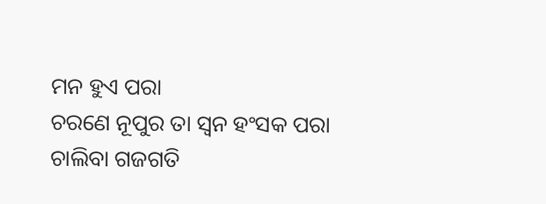ମନ ହୁଏ ପରା
ଚରଣେ ନୂପୁର ତା ସ୍ୱନ ହଂସକ ପରା
ଚାଲିବା ଗଜଗତି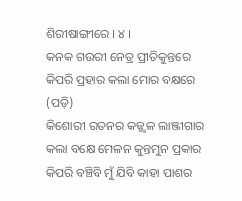ଶିରୀଷାଙ୍ଗୀରେ । ୪ ।
କନକ ଗଉରୀ ନେତ୍ର ପ୍ରୀତିକୁନ୍ତରେ
କିପରି ପ୍ରହାର କଲା ମୋର ବକ୍ଷରେ
(ପଡ଼ି)
କିଶୋରୀ ରତନର କଜ୍ଜ୍ୱଳ ଲାଞ୍ଜୀଗାର
କଲା ବକ୍ଷେ ମେଳନ କୁନ୍ତମୁନ ପ୍ରକାର
କିପରି ବଞ୍ଚିବି ମୁଁ ଯିବି କାହା ପାଶର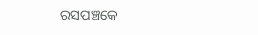ରସପଞ୍ଚକେ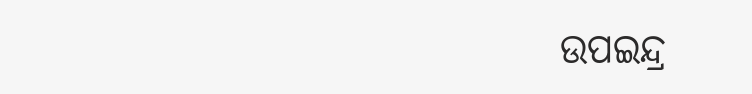ଉପଇନ୍ଦ୍ର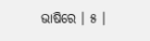ଭାଷିରେ । ୫ ।